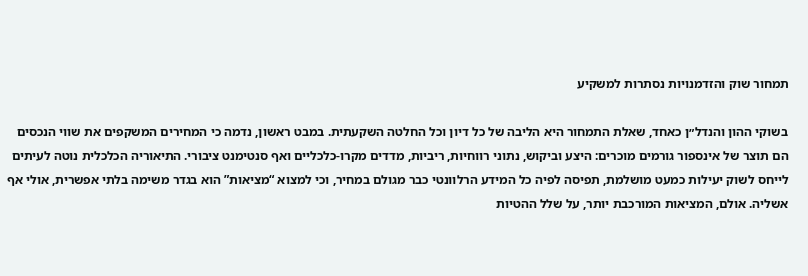תמחור שוק והזדמנויות נסתרות למשקיע

בשוקי ההון והנדל״ן כאחד, שאלת התמחור היא הליבה של כל דיון וכל החלטה השקעתית. במבט ראשון, נדמה כי המחירים המשקפים את שווי הנכסים הם תוצר של אינספור גורמים מוכרים: היצע וביקוש, נתוני רווחיות, ריביות, מדדים מקרו-כלכליים ואף סנטימנט ציבורי. התיאוריה הכלכלית נוטה לעיתים לייחס לשוק יעילות כמעט מושלמת, תפיסה לפיה כל המידע הרלוונטי כבר מגולם במחיר, וכי למצוא “מציאות” הוא בגדר משימה בלתי אפשרית, אולי אף אשליה. אולם, המציאות המורכבת יותר, על שלל ההטיות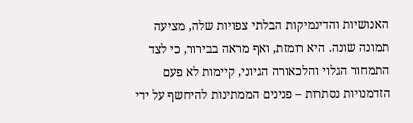האנושיות והדינמיקות הבלתי צפויות שלה, מציעה תמונה שונה. היא רומזת, ואף מראה בבירור, כי לצד התמחור הגלוי והלכאורה הגיוני, קיימות לא פעם הזדמנויות נסתרות – פנינים הממתינות להיחשף על ידי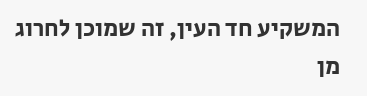המשקיע חד העין, זה שמוכן לחרוג מן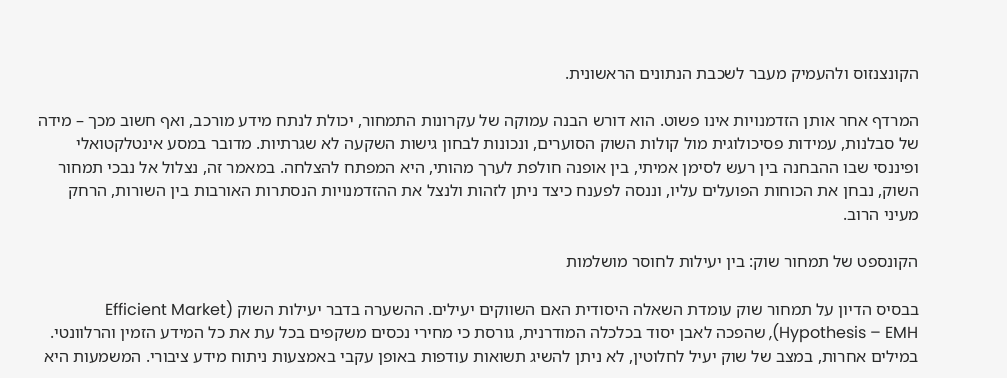הקונצנזוס ולהעמיק מעבר לשכבת הנתונים הראשונית.

המרדף אחר אותן הזדמנויות אינו פשוט. הוא דורש הבנה עמוקה של עקרונות התמחור, יכולת לנתח מידע מורכב, ואף חשוב מכך – מידה של סבלנות, עמידות פסיכולוגית מול קולות השוק הסוערים, ונכונות לבחון גישות השקעה לא שגרתיות. מדובר במסע אינטלקטואלי ופיננסי שבו ההבחנה בין רעש לסימן אמיתי, בין אופנה חולפת לערך מהותי, היא המפתח להצלחה. במאמר זה, נצלול אל נבכי תמחור השוק, נבחן את הכוחות הפועלים עליו, וננסה לפענח כיצד ניתן לזהות ולנצל את ההזדמנויות הנסתרות האורבות בין השורות, הרחק מעיני הרוב.

הקונספט של תמחור שוק: בין יעילות לחוסר מושלמות

בבסיס הדיון על תמחור שוק עומדת השאלה היסודית האם השווקים יעילים. ההשערה בדבר יעילות השוק (Efficient Market Hypothesis – EMH), שהפכה לאבן יסוד בכלכלה המודרנית, גורסת כי מחירי נכסים משקפים בכל עת את כל המידע הזמין והרלוונטי. במילים אחרות, במצב של שוק יעיל לחלוטין, לא ניתן להשיג תשואות עודפות באופן עקבי באמצעות ניתוח מידע ציבורי. המשמעות היא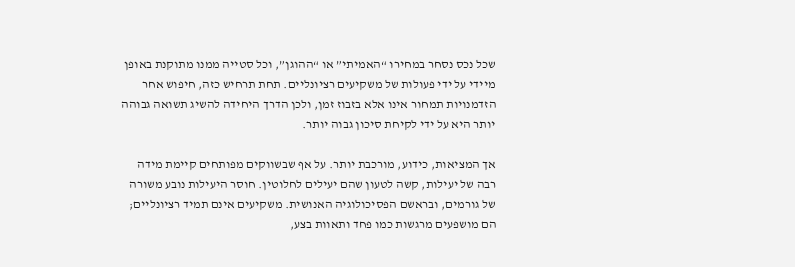שכל נכס נסחר במחירו “האמיתי” או “ההוגן”, וכל סטייה ממנו מתוקנת באופן מיידי על ידי פעולות של משקיעים רציונליים. תחת תרחיש כזה, חיפוש אחר הזדמנויות תמחור אינו אלא בזבוז זמן, ולכן הדרך היחידה להשיג תשואה גבוהה יותר היא על ידי לקיחת סיכון גבוה יותר.

אך המציאות, כידוע, מורכבת יותר. על אף שבשווקים מפותחים קיימת מידה רבה של יעילות, קשה לטעון שהם יעילים לחלוטין. חוסר היעילות נובע משורה של גורמים, ובראשם הפסיכולוגיה האנושית. משקיעים אינם תמיד רציונליים; הם מושפעים מרגשות כמו פחד ותאוות בצע,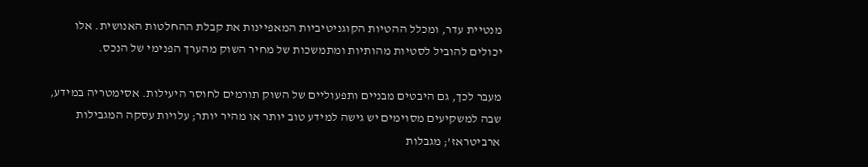מנטיית עדר, ומכלל ההטיות הקוגניטיביות המאפיינות את קבלת ההחלטות האנושית. אלו יכולים להוביל לסטיות מהותיות ומתמשכות של מחיר השוק מהערך הפנימי של הנכס.

מעבר לכך, גם היבטים מבניים ותפעוליים של השוק תורמים לחוסר היעילות. אסימטריה במידע, שבה למשקיעים מסוימים יש גישה למידע טוב יותר או מהיר יותר; עלויות עסקה המגבילות ארביטראז’; מגבלות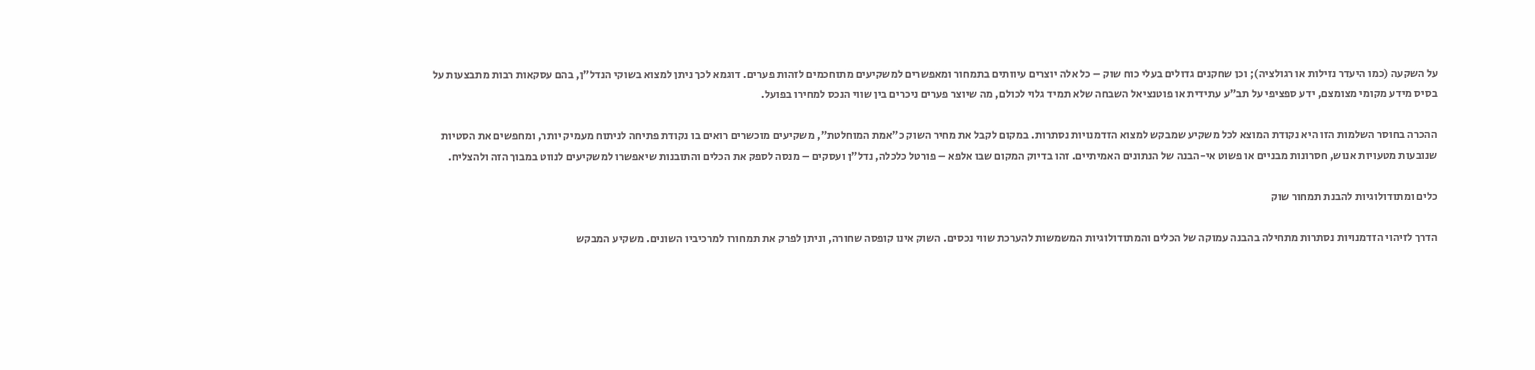על השקעה (כמו היעדר נזילות או רגולציה); וכן שחקנים גדולים בעלי כוח שוק – כל אלה יוצרים עיוותים בתמחור ומאפשרים למשקיעים מתוחכמים לזהות פערים. דוגמא לכך ניתן למצוא בשוקי הנדל”ן, בהם עסקאות רבות מתבצעות על בסיס מידע מקומי מצומצם, ידע ספציפי על תב”ע עתידית או פוטנציאל השבחה שלא תמיד גלוי לכולם, מה שיוצר פערים ניכרים בין שווי הנכס למחירו בפועל.

ההכרה בחוסר השלמות הזו היא נקודת המוצא לכל משקיע שמבקש למצוא הזדמנויות נסתרות. במקום לקבל את מחיר השוק כ”אמת המוחלטת”, משקיעים מוכשרים רואים בו נקודת פתיחה לניתוח מעמיק יותר, ומחפשים את הסטיות שנובעות מטעויות אנוש, חסרונות מבניים או פשוט אי-הבנה של הנתונים האמיתיים. זהו בדיוק המקום שבו אלפא – פורטל כלכלה, נדל”ן ועסקים – מנסה לספק את הכלים והתובנות שיאפשרו למשקיעים לנווט במבוך הזה ולהצליח.

כלים ומתודולוגיות להבנת תמחור שוק

הדרך לזיהוי הזדמנויות נסתרות מתחילה בהבנה עמוקה של הכלים והמתודולוגיות המשמשות להערכת שווי נכסים. השוק אינו קופסה שחורה, וניתן לפרק את תמחורו למרכיביו השונים. משקיע המבקש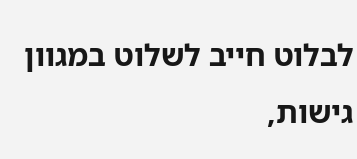לבלוט חייב לשלוט במגוון גישות,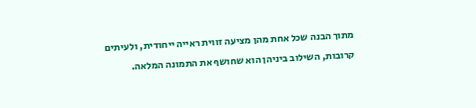מתוך הבנה שכל אחת מהן מציעה זווית ראייה ייחודית, ולעיתים קרובות, השילוב ביניהן הוא שחושף את התמונה המלאה.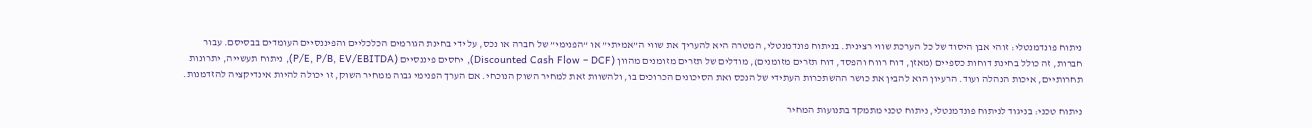ניתוח פונדמנטלי: זוהי אבן היסוד של כל הערכת שווי רצינית. בניתוח פונדמנטלי, המטרה היא להעריך את שווי ה”אמיתי” או “הפנימי” של חברה או נכס, על ידי בחינת הגורמים הכלכליים והפיננסיים העומדים בבסיסם. עבור חברות, זה כולל בחינת דוחות כספיים (מאזן, דוח רווח והפסד, דוח תזרים מזומנים), מודלים של תזרים מזומנים מהוון (Discounted Cash Flow – DCF), יחסים פיננסיים (P/E, P/B, EV/EBITDA), ניתוח תעשייה, יתרונות תחרותיים, איכות הנהלה ועוד. הרעיון הוא להבין את כושר ההשתכרות העתידי של הנכס ואת הסיכונים הכרוכים בו, ולהשוות זאת למחיר השוק הנוכחי. אם הערך הפנימי גבוה ממחיר השוק, זו יכולה להיות אינדיקציה להזדמנות.

ניתוח טכני: בניגוד לניתוח פונדמנטלי, ניתוח טכני מתמקד בתנועות המחיר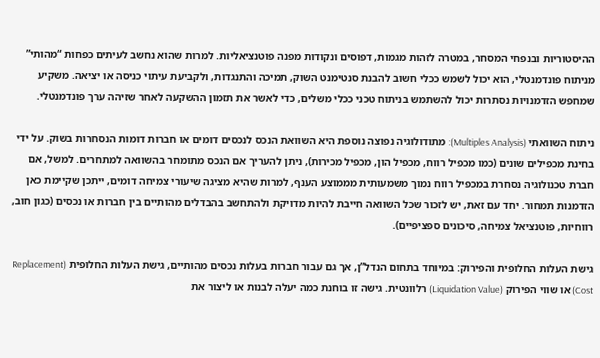ההיסטוריות ובנפחי המסחר, במטרה לזהות מגמות, דפוסים ונקודות מפנה פוטנציאליות. למרות שהוא נחשב לעיתים כפחות “מהותי” מניתוח פונדמנטלי, הוא יכול לשמש ככלי חשוב להבנת סנטימנט השוק, תמיכה והתנגדות, ולקביעת עיתוי כניסה או יציאה. משקיע שמחפש הזדמנויות נסתרות יכול להשתמש בניתוח טכני ככלי משלים, כדי לאשר את תזמון ההשקעה לאחר שזיהה ערך פונדמנטלי.

ניתוח השוואתי (Multiples Analysis): מתודולוגיה נפוצה נוספת היא השוואת הנכס לנכסים דומים או חברות דומות הנסחרות בשוק. על ידי בחינת מכפילים שונים (כמו מכפיל רווח, מכפיל הון, מכפיל מכירות), ניתן להעריך אם הנכס מתומחר בהשוואה למתחרים. למשל, אם חברת טכנולוגיה נסחרת במכפיל רווח נמוך משמעותית מממוצע הענף, למרות שהיא מציגה שיעורי צמיחה דומים, ייתכן שקיימת כאן הזדמנות תמחור. יחד עם זאת, יש לזכור שכל השוואה חייבת להיות מדויקת ולהתחשב בהבדלים מהותיים בין חברות או נכסים (כגון חוב, רווחיות, פוטנציאל צמיחה, סיכונים ספציפיים).

גישת העלות החלופית והפירוק: במיוחד בתחום הנדל”ן, אך גם עבור חברות בעלות נכסים מהותיים, גישת העלות החלופית (Replacement Cost) או שווי הפירוק (Liquidation Value) רלוונטית. גישה זו בוחנת כמה יעלה לבנות או ליצור את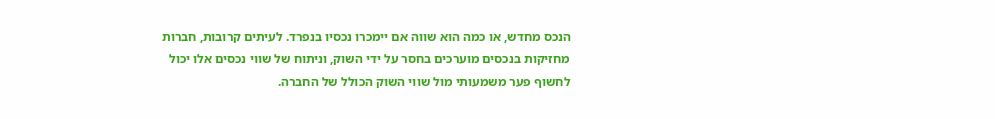הנכס מחדש, או כמה הוא שווה אם יימכרו נכסיו בנפרד. לעיתים קרובות, חברות מחזיקות בנכסים מוערכים בחסר על ידי השוק, וניתוח של שווי נכסים אלו יכול לחשוף פער משמעותי מול שווי השוק הכולל של החברה.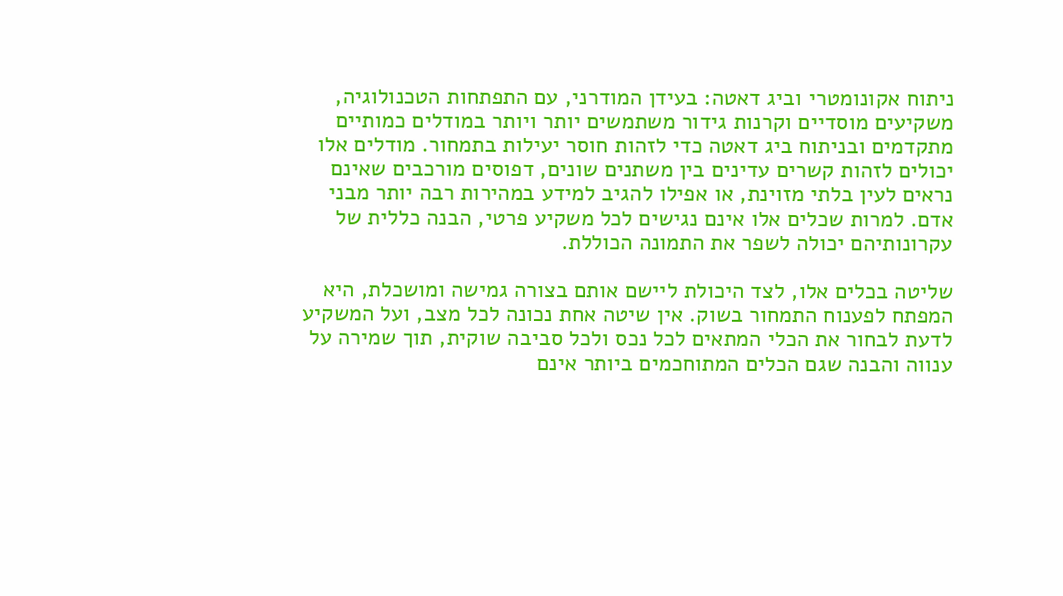ניתוח אקונומטרי וביג דאטה: בעידן המודרני, עם התפתחות הטכנולוגיה, משקיעים מוסדיים וקרנות גידור משתמשים יותר ויותר במודלים כמותיים מתקדמים ובניתוח ביג דאטה כדי לזהות חוסר יעילות בתמחור. מודלים אלו יכולים לזהות קשרים עדינים בין משתנים שונים, דפוסים מורכבים שאינם נראים לעין בלתי מזוינת, או אפילו להגיב למידע במהירות רבה יותר מבני אדם. למרות שכלים אלו אינם נגישים לכל משקיע פרטי, הבנה כללית של עקרונותיהם יכולה לשפר את התמונה הכוללת.

שליטה בכלים אלו, לצד היכולת ליישם אותם בצורה גמישה ומושכלת, היא המפתח לפענוח התמחור בשוק. אין שיטה אחת נכונה לכל מצב, ועל המשקיע לדעת לבחור את הכלי המתאים לכל נכס ולכל סביבה שוקית, תוך שמירה על ענווה והבנה שגם הכלים המתוחכמים ביותר אינם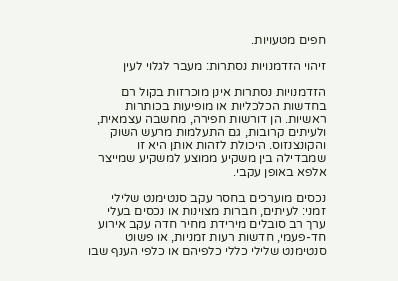חפים מטעויות.

זיהוי הזדמנויות נסתרות: מעבר לגלוי לעין

הזדמנויות נסתרות אינן מוכרזות בקול רם בחדשות הכלכליות או מופיעות בכותרות ראשיות. הן דורשות חפירה, מחשבה עצמאית, ולעיתים קרובות, גם התעלמות מרעש השוק והקונצנזוס. היכולת לזהות אותן היא זו שמבדילה בין משקיע ממוצע למשקיע שמייצר אלפא באופן עקבי.

נכסים מוערכים בחסר עקב סנטימנט שלילי זמני: לעיתים, חברות מצוינות או נכסים בעלי ערך רב סובלים מירידת מחיר חדה עקב אירוע חד-פעמי, חדשות רעות זמניות, או פשוט סנטימנט שלילי כללי כלפיהם או כלפי הענף שבו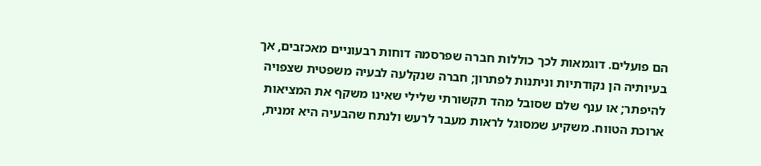הם פועלים. דוגמאות לכך כוללות חברה שפרסמה דוחות רבעוניים מאכזבים, אך בעיותיה הן נקודתיות וניתנות לפתרון; חברה שנקלעה לבעיה משפטית שצפויה להיפתר; או ענף שלם שסובל מהד תקשורתי שלילי שאינו משקף את המציאות ארוכת הטווח. משקיע שמסוגל לראות מעבר לרעש ולנתח שהבעיה היא זמנית,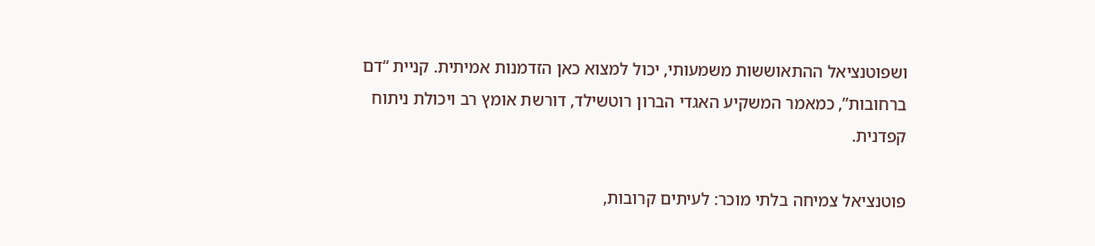ושפוטנציאל ההתאוששות משמעותי, יכול למצוא כאן הזדמנות אמיתית. קניית “דם ברחובות”, כמאמר המשקיע האגדי הברון רוטשילד, דורשת אומץ רב ויכולת ניתוח קפדנית.

פוטנציאל צמיחה בלתי מוכר: לעיתים קרובות,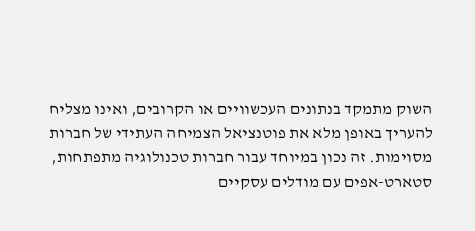השוק מתמקד בנתונים העכשוויים או הקרובים, ואינו מצליח להעריך באופן מלא את פוטנציאל הצמיחה העתידי של חברות מסוימות. זה נכון במיוחד עבור חברות טכנולוגיה מתפתחות, סטארט-אפים עם מודלים עסקיים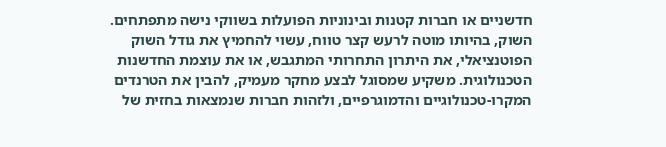חדשניים או חברות קטנות ובינוניות הפועלות בשווקי נישה מתפתחים. השוק, בהיותו מוטה לרעש קצר טווח, עשוי להחמיץ את גודל השוק הפוטנציאלי, את היתרון התחרותי המתגבש, או את עוצמת החדשנות הטכנולוגית. משקיע שמסוגל לבצע מחקר מעמיק, להבין את הטרנדים המקרו-טכנולוגיים והדמוגרפיים, ולזהות חברות שנמצאות בחזית של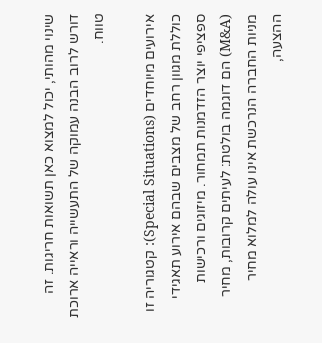שינוי מהותי, יכול למצוא כאן תשואות חריגות. זה דורש לרוב הבנה עמוקה של התעשייה וראייה ארוכת טווח.

אירועים מיוחדים (Special Situations): קטגוריה זו כוללת מגוון רחב של מצבים שבהם אירוע תאגידי ספציפי יוצר הזדמנות תמחור. מיזוגים ורכישות (M&A) הם דוגמה בולטת: לעיתים קרובות, מחיר מניות החברה הנרכשת אינו עולה למלוא מחיר ההצעה,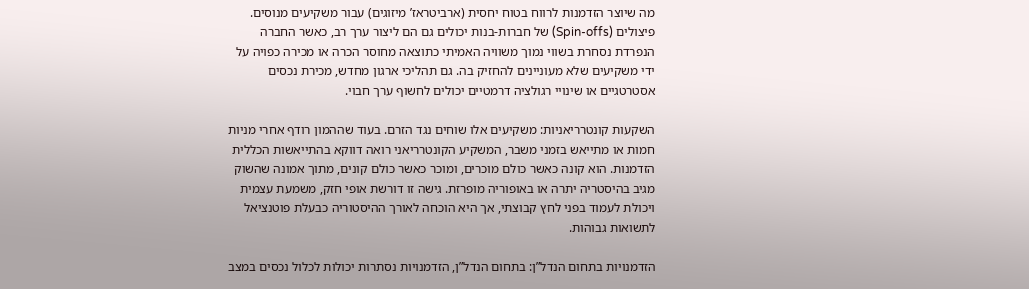מה שיוצר הזדמנות לרווח בטוח יחסית (ארביטראז’ מיזוגים) עבור משקיעים מנוסים. פיצולים (Spin-offs) של חברות-בנות יכולים גם הם ליצור ערך רב, כאשר החברה הנפרדת נסחרת בשווי נמוך משוויה האמיתי כתוצאה מחוסר הכרה או מכירה כפויה על ידי משקיעים שלא מעוניינים להחזיק בה. גם תהליכי ארגון מחדש, מכירת נכסים אסטרטגיים או שינויי רגולציה דרמטיים יכולים לחשוף ערך חבוי.

השקעות קונטרריאניות: משקיעים אלו שוחים נגד הזרם. בעוד שההמון רודף אחרי מניות חמות או מתייאש בזמני משבר, המשקיע הקונטרריאני רואה דווקא בהתייאשות הכללית הזדמנות. הוא קונה כאשר כולם מוכרים, ומוכר כאשר כולם קונים, מתוך אמונה שהשוק מגיב בהיסטריה יתרה או באופוריה מופרזת. גישה זו דורשת אופי חזק, משמעת עצמית ויכולת לעמוד בפני לחץ קבוצתי, אך היא הוכחה לאורך ההיסטוריה כבעלת פוטנציאל לתשואות גבוהות.

הזדמנויות בתחום הנדל”ן: בתחום הנדל”ן, הזדמנויות נסתרות יכולות לכלול נכסים במצב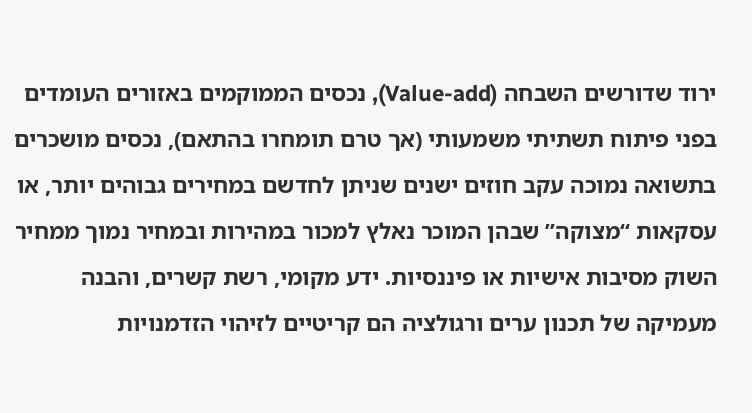ירוד שדורשים השבחה (Value-add), נכסים הממוקמים באזורים העומדים בפני פיתוח תשתיתי משמעותי (אך טרם תומחרו בהתאם), נכסים מושכרים בתשואה נמוכה עקב חוזים ישנים שניתן לחדשם במחירים גבוהים יותר, או עסקאות “מצוקה” שבהן המוכר נאלץ למכור במהירות ובמחיר נמוך ממחיר השוק מסיבות אישיות או פיננסיות. ידע מקומי, רשת קשרים, והבנה מעמיקה של תכנון ערים ורגולציה הם קריטיים לזיהוי הזדמנויות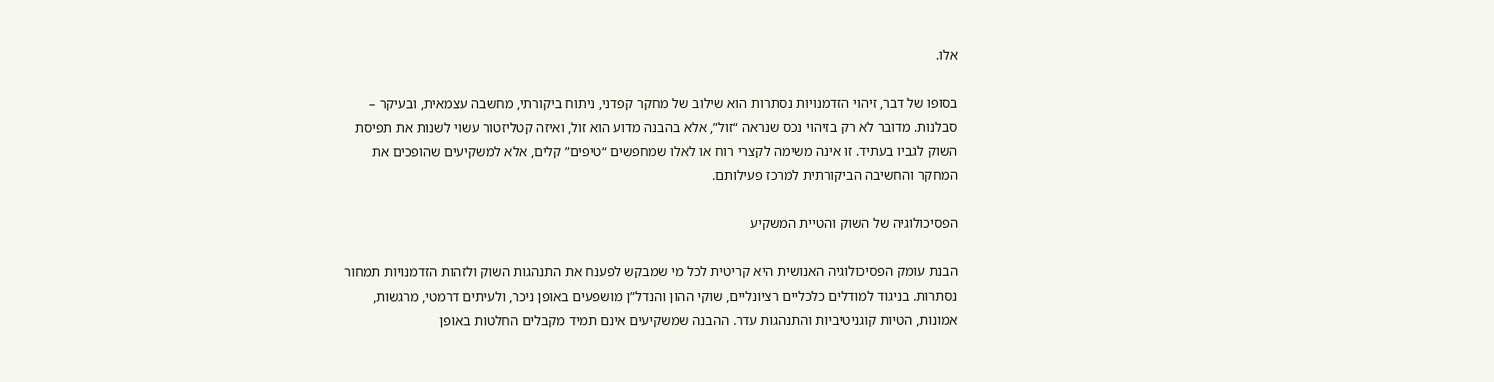אלו.

בסופו של דבר, זיהוי הזדמנויות נסתרות הוא שילוב של מחקר קפדני, ניתוח ביקורתי, מחשבה עצמאית, ובעיקר – סבלנות. מדובר לא רק בזיהוי נכס שנראה “זול”, אלא בהבנה מדוע הוא זול, ואיזה קטליזטור עשוי לשנות את תפיסת השוק לגביו בעתיד. זו אינה משימה לקצרי רוח או לאלו שמחפשים “טיפים” קלים, אלא למשקיעים שהופכים את המחקר והחשיבה הביקורתית למרכז פעילותם.

הפסיכולוגיה של השוק והטיית המשקיע

הבנת עומק הפסיכולוגיה האנושית היא קריטית לכל מי שמבקש לפענח את התנהגות השוק ולזהות הזדמנויות תמחור נסתרות. בניגוד למודלים כלכליים רציונליים, שוקי ההון והנדל”ן מושפעים באופן ניכר, ולעיתים דרמטי, מרגשות, אמונות, הטיות קוגניטיביות והתנהגות עדר. ההבנה שמשקיעים אינם תמיד מקבלים החלטות באופן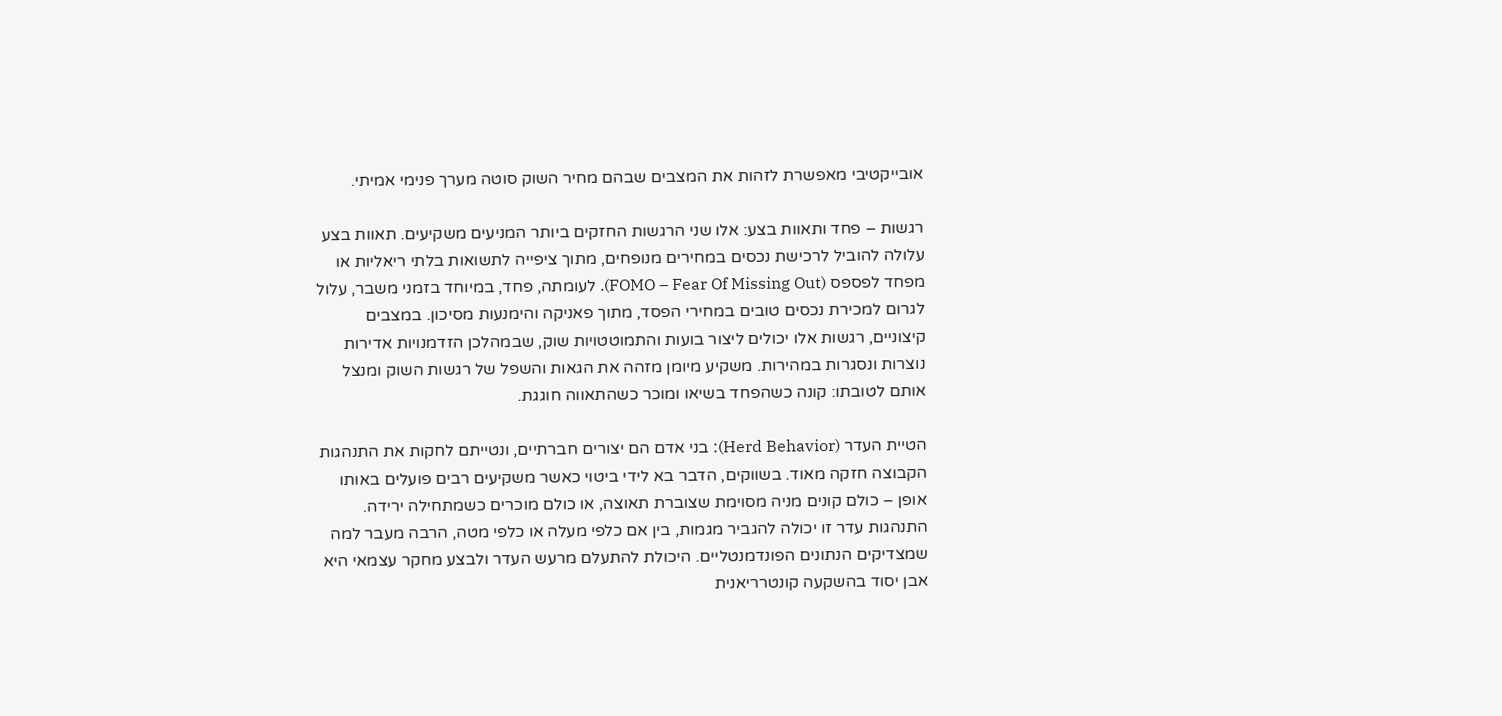אובייקטיבי מאפשרת לזהות את המצבים שבהם מחיר השוק סוטה מערך פנימי אמיתי.

רגשות – פחד ותאוות בצע: אלו שני הרגשות החזקים ביותר המניעים משקיעים. תאוות בצע עלולה להוביל לרכישת נכסים במחירים מנופחים, מתוך ציפייה לתשואות בלתי ריאליות או מפחד לפספס (FOMO – Fear Of Missing Out). לעומתה, פחד, במיוחד בזמני משבר, עלול לגרום למכירת נכסים טובים במחירי הפסד, מתוך פאניקה והימנעות מסיכון. במצבים קיצוניים, רגשות אלו יכולים ליצור בועות והתמוטטויות שוק, שבמהלכן הזדמנויות אדירות נוצרות ונסגרות במהירות. משקיע מיומן מזהה את הגאות והשפל של רגשות השוק ומנצל אותם לטובתו: קונה כשהפחד בשיאו ומוכר כשהתאווה חוגגת.

הטיית העדר (Herd Behavior): בני אדם הם יצורים חברתיים, ונטייתם לחקות את התנהגות הקבוצה חזקה מאוד. בשווקים, הדבר בא לידי ביטוי כאשר משקיעים רבים פועלים באותו אופן – כולם קונים מניה מסוימת שצוברת תאוצה, או כולם מוכרים כשמתחילה ירידה. התנהגות עדר זו יכולה להגביר מגמות, בין אם כלפי מעלה או כלפי מטה, הרבה מעבר למה שמצדיקים הנתונים הפונדמנטליים. היכולת להתעלם מרעש העדר ולבצע מחקר עצמאי היא אבן יסוד בהשקעה קונטרריאנית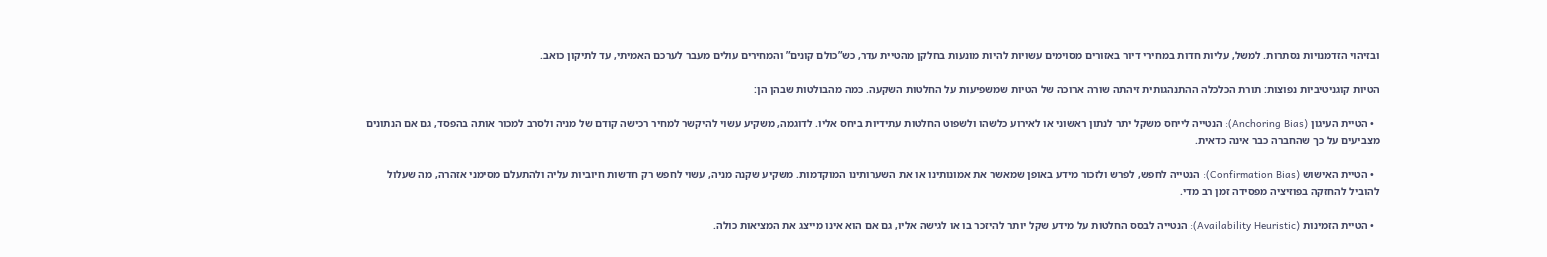ובזיהוי הזדמנויות נסתרות. למשל, עליות חדות במחירי דיור באזורים מסוימים עשויות להיות מונעות בחלקן מהטיית עדר, כש”כולם קונים” והמחירים עולים מעבר לערכם האמיתי, עד לתיקון כואב.

הטיות קוגניטיביות נפוצות: תורת הכלכלה ההתנהגותית זיהתה שורה ארוכה של הטיות שמשפיעות על החלטות השקעה. כמה מהבולטות שבהן הן:

  • הטיית העיגון (Anchoring Bias): הנטייה לייחס משקל יתר לנתון ראשוני או לאירוע כלשהו ולשפוט החלטות עתידיות ביחס אליו. לדוגמה, משקיע עשוי להיקשר למחיר רכישה קודם של מניה ולסרב למכור אותה בהפסד, גם אם הנתונים מצביעים על כך שהחברה כבר אינה כדאית.

  • הטיית האישוש (Confirmation Bias): הנטייה לחפש, לפרש ולזכור מידע באופן שמאשר את אמונותינו או את השערותינו המוקדמות. משקיע שקנה מניה, עשוי לחפש רק חדשות חיוביות עליה ולהתעלם מסימני אזהרה, מה שעלול להוביל להחזקה בפוזיציה מפסידה זמן רב מדי.

  • הטיית הזמינות (Availability Heuristic): הנטייה לבסס החלטות על מידע שקל יותר להיזכר בו או לגישה אליו, גם אם הוא אינו מייצג את המציאות כולה.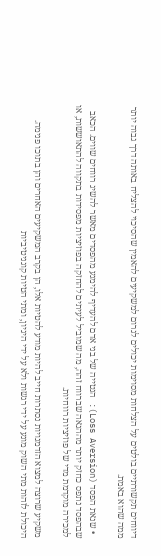דיווחים תקשורתיים בולטים על הצלחות מסוימות יכולים לגרום למשקיעים להאמין שהסיכוי להצליח באותה דרך גבוה יותר ממה שהוא באמת.

  • שנאת הפסד (Loss Aversion): הנטייה של בני אדם להעדיף להימנע מהפסדים מאשר להשיג רווחים שווים. הכאב שבהפסד נתפס כחזק יותר מההנאה שברווח זהה, מה שמוביל לעיתים להחזקה בפוזיציות מפסידות בתקווה להתאוששות, או למכירה מוקדמת מדי של פוזיציות רווחיות.

משקיע שרוצה למצוא הזדמנויות נסתרות חייב להיות מודע להטיות אלו, הן בקרב המשקיעים האחרים והן בתוכו פנימה. היכולת לזהות מתי השוק מונע על ידי רגשות ולא על ידי היגיון, ומתי הטיות קוגניטיביות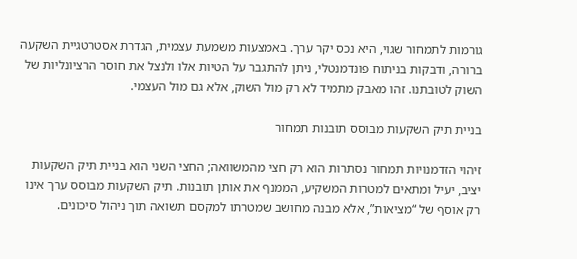גורמות לתמחור שגוי, היא נכס יקר ערך. באמצעות משמעת עצמית, הגדרת אסטרטגיית השקעה ברורה, ודבקות בניתוח פונדמנטלי, ניתן להתגבר על הטיות אלו ולנצל את חוסר הרציונליות של השוק לטובתנו. זהו מאבק מתמיד לא רק מול השוק, אלא גם מול העצמי.

בניית תיק השקעות מבוסס תובנות תמחור

זיהוי הזדמנויות תמחור נסתרות הוא רק חצי מהמשוואה; החצי השני הוא בניית תיק השקעות יציב, יעיל ומתאים למטרות המשקיע, הממנף את אותן תובנות. תיק השקעות מבוסס ערך אינו רק אוסף של “מציאות”, אלא מבנה מחושב שמטרתו למקסם תשואה תוך ניהול סיכונים.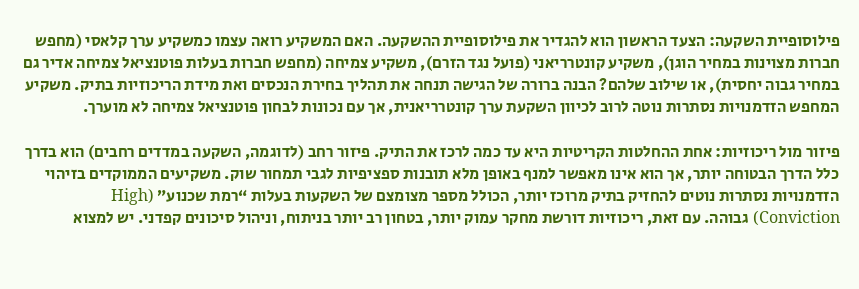פילוסופיית השקעה: הצעד הראשון הוא להגדיר את פילוסופיית ההשקעה. האם המשקיע רואה עצמו כמשקיע ערך קלאסי (מחפש חברות מצוינות במחיר הוגן), משקיע קונטרריאני (פועל נגד הזרם), משקיע צמיחה (מחפש חברות בעלות פוטנציאל צמיחה אדיר גם במחיר גבוה יחסית), או שילוב שלהם? הבנה ברורה של הגישה תנחה את תהליך בחירת הנכסים ואת מידת הריכוזיות בתיק. משקיע המחפש הזדמנויות נסתרות נוטה לרוב לכיוון השקעת ערך קונטרריאנית, אך עם נכונות לבחון פוטנציאל צמיחה לא מוערך.

פיזור מול ריכוזיות: אחת ההחלטות הקריטיות היא עד כמה לרכז את התיק. פיזור רחב (לדוגמה, השקעה במדדים רחבים) הוא בדרך כלל הדרך הבטוחה יותר, אך הוא אינו מאפשר למנף באופן מלא תובנות ספציפיות לגבי תמחור שוק. משקיעים הממוקדים בזיהוי הזדמנויות נסתרות נוטים להחזיק בתיק מרוכז יותר, הכולל מספר מצומצם של השקעות בעלות “רמת שכנוע” (High Conviction) גבוהה. עם זאת, ריכוזיות דורשת מחקר עמוק יותר, בטחון רב יותר בניתוח, וניהול סיכונים קפדני. יש למצוא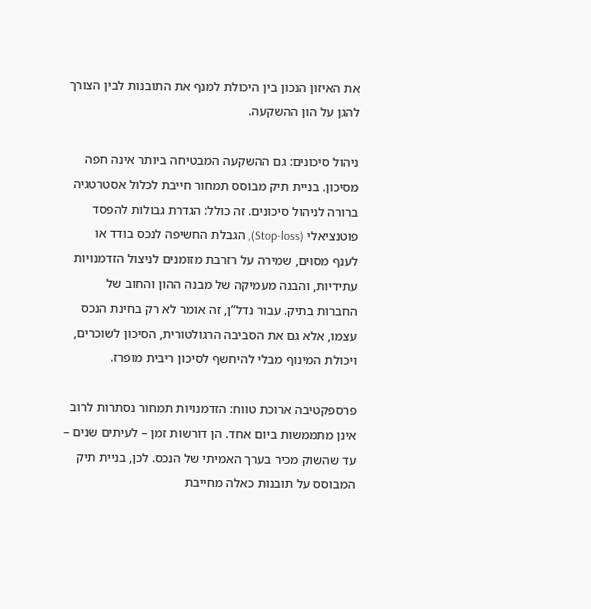את האיזון הנכון בין היכולת למנף את התובנות לבין הצורך להגן על הון ההשקעה.

ניהול סיכונים: גם ההשקעה המבטיחה ביותר אינה חפה מסיכון. בניית תיק מבוסס תמחור חייבת לכלול אסטרטגיה ברורה לניהול סיכונים. זה כולל: הגדרת גבולות להפסד פוטנציאלי (Stop-loss), הגבלת החשיפה לנכס בודד או לענף מסוים, שמירה על רזרבת מזומנים לניצול הזדמנויות עתידיות, והבנה מעמיקה של מבנה ההון והחוב של החברות בתיק. עבור נדל”ן, זה אומר לא רק בחינת הנכס עצמו, אלא גם את הסביבה הרגולטורית, הסיכון לשוכרים, ויכולת המינוף מבלי להיחשף לסיכון ריבית מופרז.

פרספקטיבה ארוכת טווח: הזדמנויות תמחור נסתרות לרוב אינן מתממשות ביום אחד. הן דורשות זמן – לעיתים שנים – עד שהשוק מכיר בערך האמיתי של הנכס. לכן, בניית תיק המבוסס על תובנות כאלה מחייבת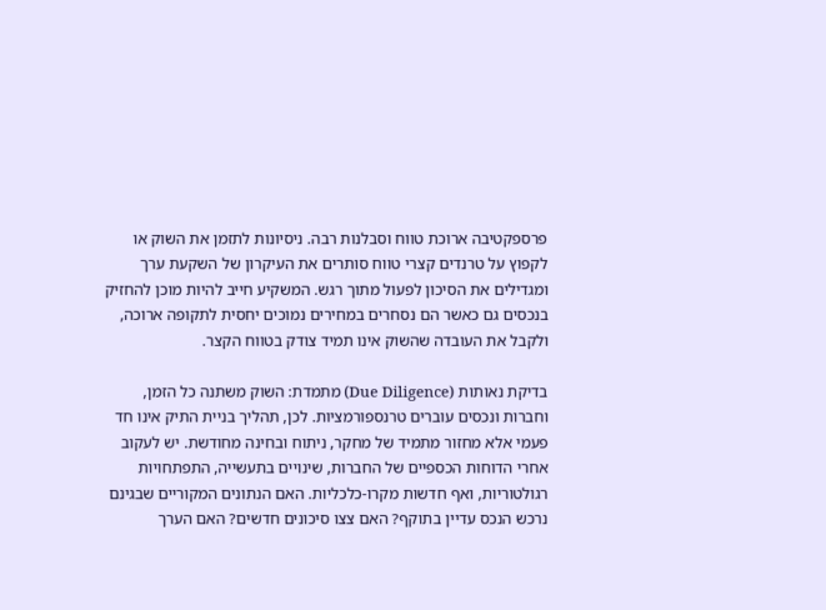פרספקטיבה ארוכת טווח וסבלנות רבה. ניסיונות לתזמן את השוק או לקפוץ על טרנדים קצרי טווח סותרים את העיקרון של השקעת ערך ומגדילים את הסיכון לפעול מתוך רגש. המשקיע חייב להיות מוכן להחזיק בנכסים גם כאשר הם נסחרים במחירים נמוכים יחסית לתקופה ארוכה, ולקבל את העובדה שהשוק אינו תמיד צודק בטווח הקצר.

בדיקת נאותות (Due Diligence) מתמדת: השוק משתנה כל הזמן, וחברות ונכסים עוברים טרנספורמציות. לכן, תהליך בניית התיק אינו חד פעמי אלא מחזור מתמיד של מחקר, ניתוח ובחינה מחודשת. יש לעקוב אחרי הדוחות הכספיים של החברות, שינויים בתעשייה, התפתחויות רגולטוריות, ואף חדשות מקרו-כלכליות. האם הנתונים המקוריים שבגינם נרכש הנכס עדיין בתוקף? האם צצו סיכונים חדשים? האם הערך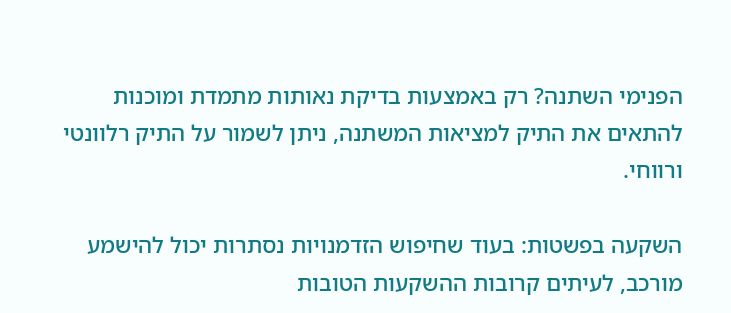הפנימי השתנה? רק באמצעות בדיקת נאותות מתמדת ומוכנות להתאים את התיק למציאות המשתנה, ניתן לשמור על התיק רלוונטי ורווחי.

השקעה בפשטות: בעוד שחיפוש הזדמנויות נסתרות יכול להישמע מורכב, לעיתים קרובות ההשקעות הטובות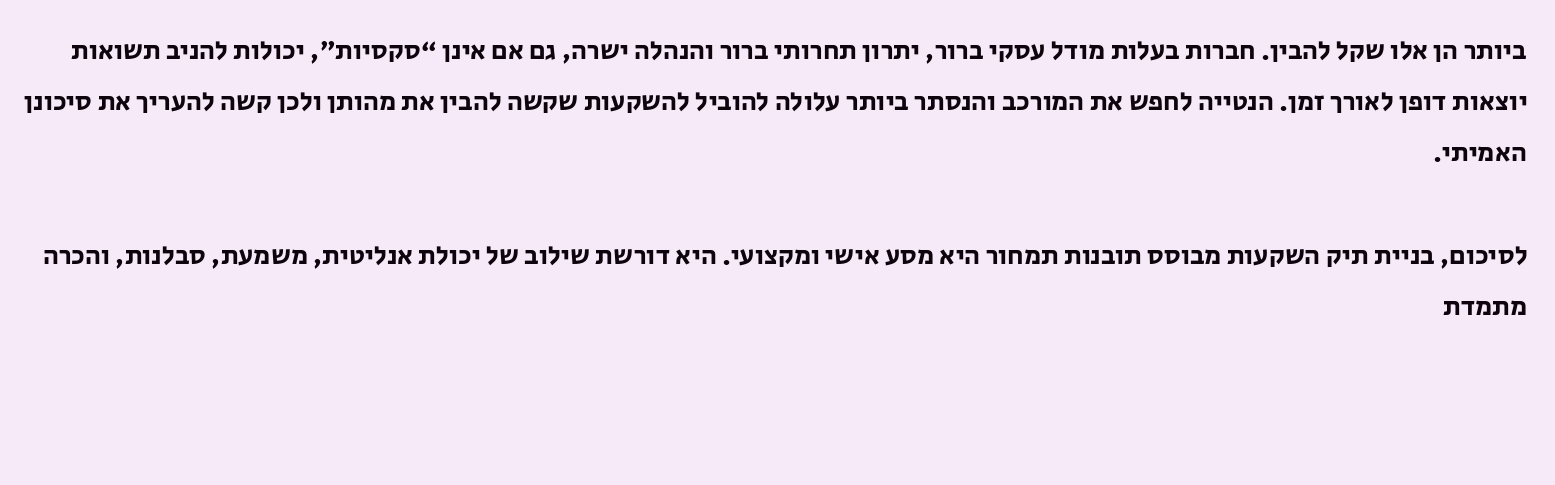ביותר הן אלו שקל להבין. חברות בעלות מודל עסקי ברור, יתרון תחרותי ברור והנהלה ישרה, גם אם אינן “סקסיות”, יכולות להניב תשואות יוצאות דופן לאורך זמן. הנטייה לחפש את המורכב והנסתר ביותר עלולה להוביל להשקעות שקשה להבין את מהותן ולכן קשה להעריך את סיכונן האמיתי.

לסיכום, בניית תיק השקעות מבוסס תובנות תמחור היא מסע אישי ומקצועי. היא דורשת שילוב של יכולת אנליטית, משמעת, סבלנות, והכרה מתמדת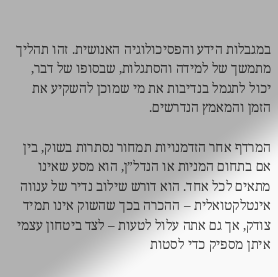במגבלות הידע והפסיכולוגיה האנושית. זהו תהליך מתמשך של למידה והסתגלות, שבסופו של דבר, יכול לתגמל בנדיבות את מי שמוכן להשקיע את הזמן והמאמץ הנדרשים.

המרדף אחר הזדמנויות תמחור נסתרות בשוק, בין אם בתחום המניות או הנדל”ן, הוא מסע שאינו מתאים לכל אחד. הוא דורש שילוב נדיר של ענווה אינטלקטואלית – ההכרה בכך שהשוק אינו תמיד צודק, אך גם אתה עלול לטעות – לצד ביטחון עצמי איתן מספיק כדי לסטות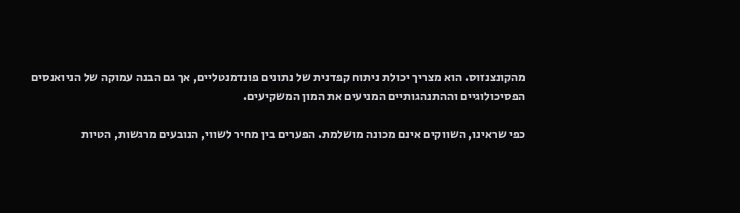מהקונצנזוס. הוא מצריך יכולת ניתוח קפדנית של נתונים פונדמנטליים, אך גם הבנה עמוקה של הניואנסים הפסיכולוגיים וההתנהגותיים המניעים את המון המשקיעים.

כפי שראינו, השווקים אינם מכונה מושלמת. הפערים בין מחיר לשווי, הנובעים מרגשות, הטיות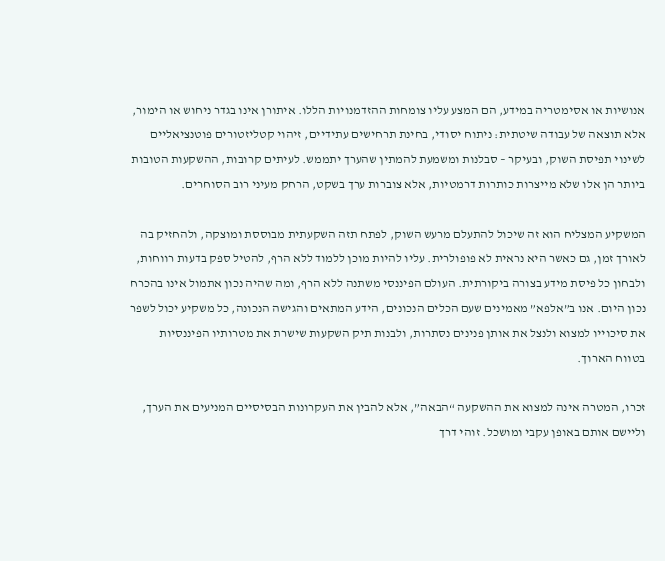אנושיות או אסימטריה במידע, הם המצע עליו צומחות ההזדמנויות הללו. איתורן אינו בגדר ניחוש או הימור, אלא תוצאה של עבודה שיטתית: ניתוח יסודי, בחינת תרחישים עתידיים, זיהוי קטליזטורים פוטנציאליים לשינוי תפיסת השוק, ובעיקר – סבלנות ומשמעת להמתין שהערך יתממש. לעיתים קרובות, ההשקעות הטובות ביותר הן אלו שלא מייצרות כותרות דרמטיות, אלא צוברות ערך בשקט, הרחק מעיני רוב הסוחרים.

המשקיע המצליח הוא זה שיכול להתעלם מרעש השוק, לפתח תזה השקעתית מבוססת ומוצקה, ולהחזיק בה לאורך זמן, גם כאשר היא נראית לא פופולרית. עליו להיות מוכן ללמוד ללא הרף, להטיל ספק בדעות רווחות, ולבחון כל פיסת מידע בצורה ביקורתית. העולם הפיננסי משתנה ללא הרף, ומה שהיה נכון אתמול אינו בהכרח נכון היום. אנו ב”אלפא” מאמינים שעם הכלים הנכונים, הידע המתאים והגישה הנכונה, כל משקיע יכול לשפר את סיכוייו למצוא ולנצל את אותן פנינים נסתרות, ולבנות תיק השקעות שישרת את מטרותיו הפיננסיות בטווח הארוך.

זכרו, המטרה אינה למצוא את ההשקעה “הבאה”, אלא להבין את העקרונות הבסיסיים המניעים את הערך, וליישם אותם באופן עקבי ומושכל. זוהי דרך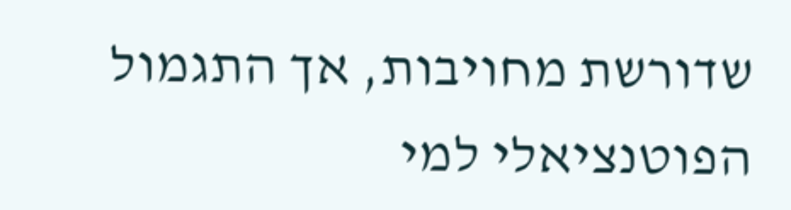שדורשת מחויבות, אך התגמול הפוטנציאלי למי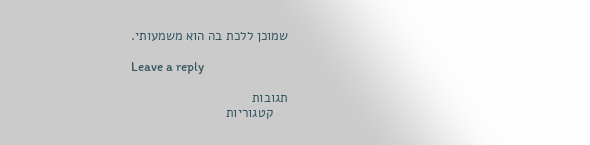שמוכן ללכת בה הוא משמעותי.

Leave a reply

תגובות
    קטגוריות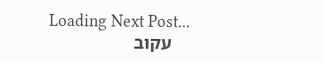Loading Next Post...
    עקוב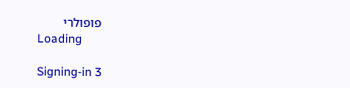פופולרי
    Loading

    Signing-in 3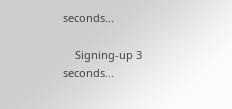seconds...

    Signing-up 3 seconds...